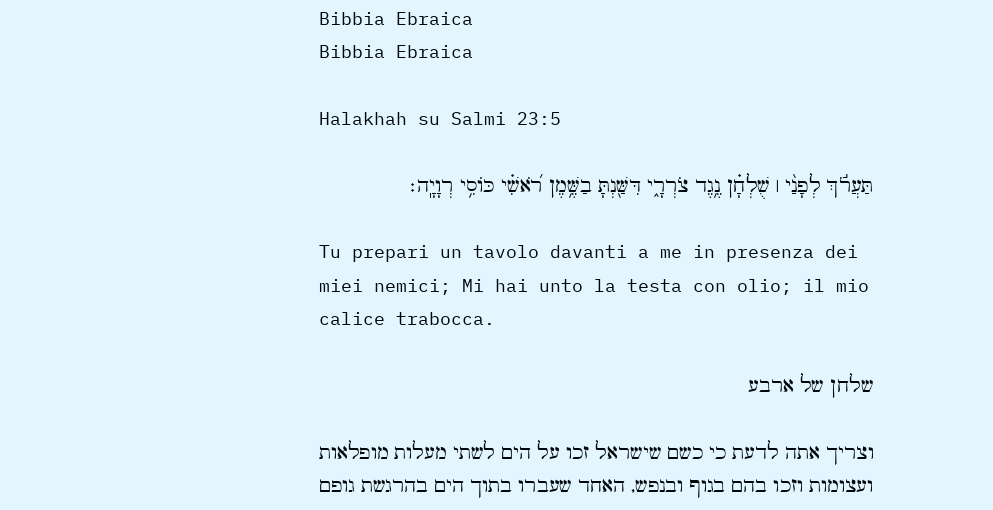Bibbia Ebraica
Bibbia Ebraica

Halakhah su Salmi 23:5

תַּעֲרֹ֬ךְ לְפָנַ֨י ׀ שֻׁלְחָ֗ן נֶ֥גֶד צֹרְרָ֑י דִּשַּׁ֖נְתָּ בַשֶּׁ֥מֶן רֹ֝אשִׁ֗י כּוֹסִ֥י רְוָיָֽה׃

Tu prepari un tavolo davanti a me in presenza dei miei nemici; Mi hai unto la testa con olio; il mio calice trabocca.

שלחן של ארבע

וצריך אתה לדעת כי כשם שישראל זכו על הים לשתי מעלות מופלאות ועצומות וזכו בהם בגוף ובנפש, האחד שעברו בתוך הים בהרגשת גופם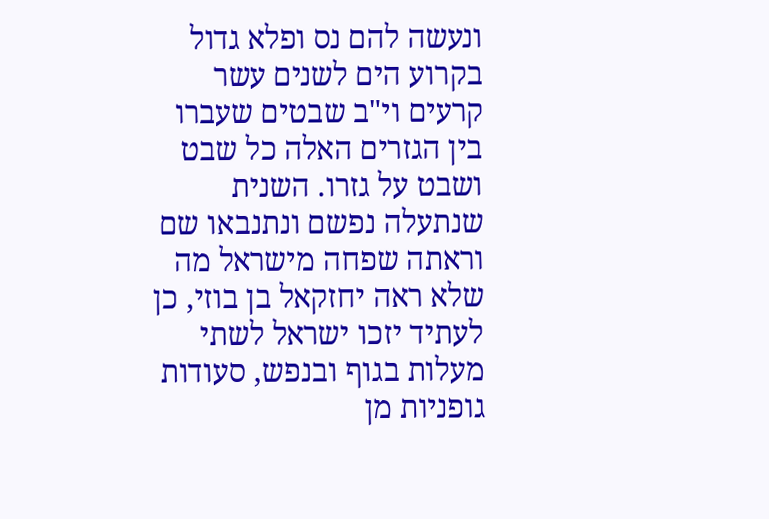ונעשה להם נס ופלא גדול בקרוע הים לשנים עשר קרעים וי"ב שבטים שעברו בין הגזרים האלה כל שבט ושבט על גזרו. השנית שנתעלה נפשם ונתנבאו שם וראתה שפחה מישראל מה שלא ראה יחזקאל בן בוזי, כן לעתיד יזכו ישראל לשתי מעלות בגוף ובנפש, סעודות גופניות מן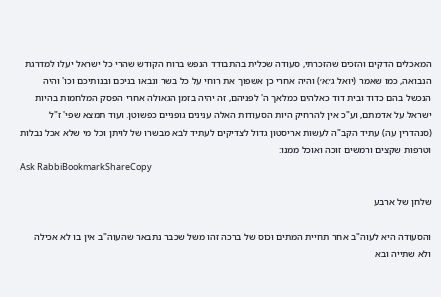המאכלים הדקים והזכים שהזכרתי, סעודה שכלית בהתבודד הנפש ברוח הקודש שהרי כל ישראל יעלו למדרגת הנבואה, כמו שאמר (יואל ג׳:א׳) והיה אחרי כן אשפוך את רוחי על כל בשר ונבאו בניכם ובנותיכם וכו' והיה הנכשל בהם כדוד ובית דוד כאלהים כמלאך ה' לפניהם, זה יהיה בזמן הגאולה אחרי הפסק המלחמות בהיות ישראל על אדמתם, וע"כ אין להרחיק היות הסעודות האלה ענינים גופניים כפשוטן. ועוד תמצא שפי' ז"ל (סנהדרין עה) עתיד הקב"ה לעשות אריסטון גדול לצדיקים לעתיד לבא מבשרו של לויתן וכל מי שלא אכל נבלות וטרפות שקצים ורמשים זוכה ואוכל ממנו:
Ask RabbiBookmarkShareCopy

שלחן של ארבע

והסעודה היא לעוה"ב אחר תחיית המתים וכוס של ברכה זהו משל שכבר נתבאר שהעוה"ב אין בו לא אכילה ולא שתייה ובא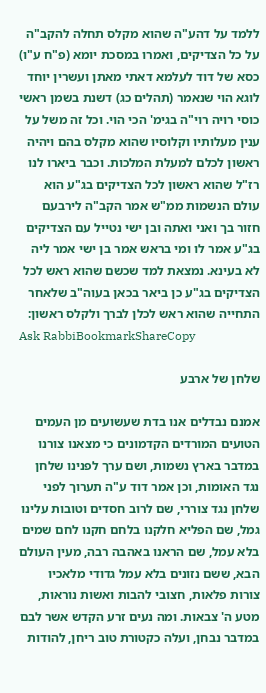ללמד על דהע"ה שהוא מקלס תחלה להקב"ה על כל הצדיקים, ואמרו במסכת יומא (פ"ח ע"ו) כסא של דוד לעלמא דאתי מאתן ועשרין יוחד לוגא הוי שנאמר (תהלים כג) דשנת בשמן ראשי כוסי רויה רוי"ה בגימ' הכי הוי. וכל זה משל על ענין מעלותיו וקלוסיו שהוא מקלס בהם ויהיה ראשון לכלם למעלת המלכות. וכבר ביארו לנו רז"ל שהוא ראשון לכל הצדיקים בג"ע הוא עולם הנשמות ממ"ש אמר הקב"ה לירבעם חזור בך ואני ואתה ובן ישי נטייל עם הצדיקים בג"ע אמר לו ומי בראש אמר בן ישי אמר ליה לא בעינא. נמצאת למד שכשם שהוא ראש לכל הצדיקים בג"ע כן ביאר בכאן בעוה"ב שלאחר התחייה שהוא ראש לכלן לברך ולקלס ראשון:
Ask RabbiBookmarkShareCopy

שלחן של ארבע

אמנם נבדלים אנו בדת שעשועים מן העמים הטועים המורדים הקדמונים כי מצאנו צורנו במדבר בארץ נשמות, ושם ערך לפנינו שלחן נגד האומות, וכן אמר דוד ע"ה תערוך לפני שלחן נגד צוררי, שם לרוב חסדים וטובות עלינו גמל, שם הפליא חלקנו בלחם חקנו לחם שמים בלא עמל, שם הראנו באהבה רבה, מעין העולם הבא, ששם נזונים בלא עמל גדודי מלאכיו צורות פלאות, חצובי להבות ואשות נוראות, מטע ה' צבאות. ומה נעים זרע הקדש אשר לבם במדבר נבחן, ועלה כקטורת טוב ריחן, להודות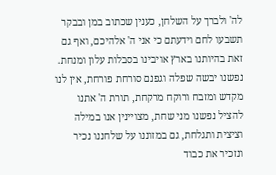לה' ולברך על השלחן, כענין שכתוב במן ובבקר תשבעו לחם וידעתם כי אני ה' אלהיכם, ואף גם זאת בהיותנו בארץ אויבינו בסבלות עלון ומנחת. נפשנו יבשה שפלה וגפנם סורחת פורחת, אין לנו מקדש ומזבח ורוקח מרקחת, תורת ה' אתנו להציל נפשנו מני שחת, מצויינין אנו במילה וציצית ותגלחת, גם במזוננו על שלחננו נכיר ונזכיר את כבוד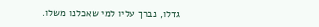גדלו, נברך עליו למי שאכלנו משלו.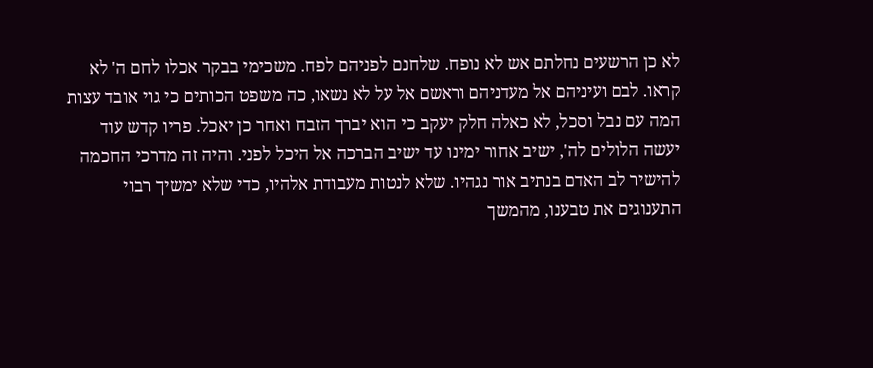לא כן הרשעים נחלתם אש לא נופח. שלחנם לפניהם לפח. משכימי בבקר אכלו לחם ה' לא קראו. לבם ועיניהם אל מעדניהם וראשם אל על לא נשאו, כה משפט הכותים כי גוי אובד עצות המה עם נבל וסכל, לא כאלה חלק יעקב כי הוא יברך הזבח ואחר כן יאכל. פריו קדש עוד יעשה הלולים לה', ישיב אחור ימינו עד ישיב הברכה אל היכל לפני. והיה זה מדרכי החכמה להישיר לב האדם בנתיב אור נגהיו. שלא לנטות מעבודת אלהיו, כדי שלא ימשיך רבוי התענוגים את טבענו, מהמשך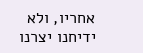אחריו, ולא ידיחנו יצרנו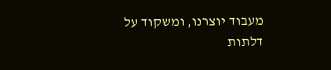מעבוד יוצרנו, ומשקוד על דלתות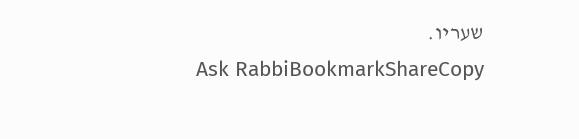שעריו.
Ask RabbiBookmarkShareCopy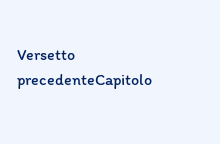Versetto precedenteCapitolo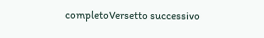completoVersetto successivo